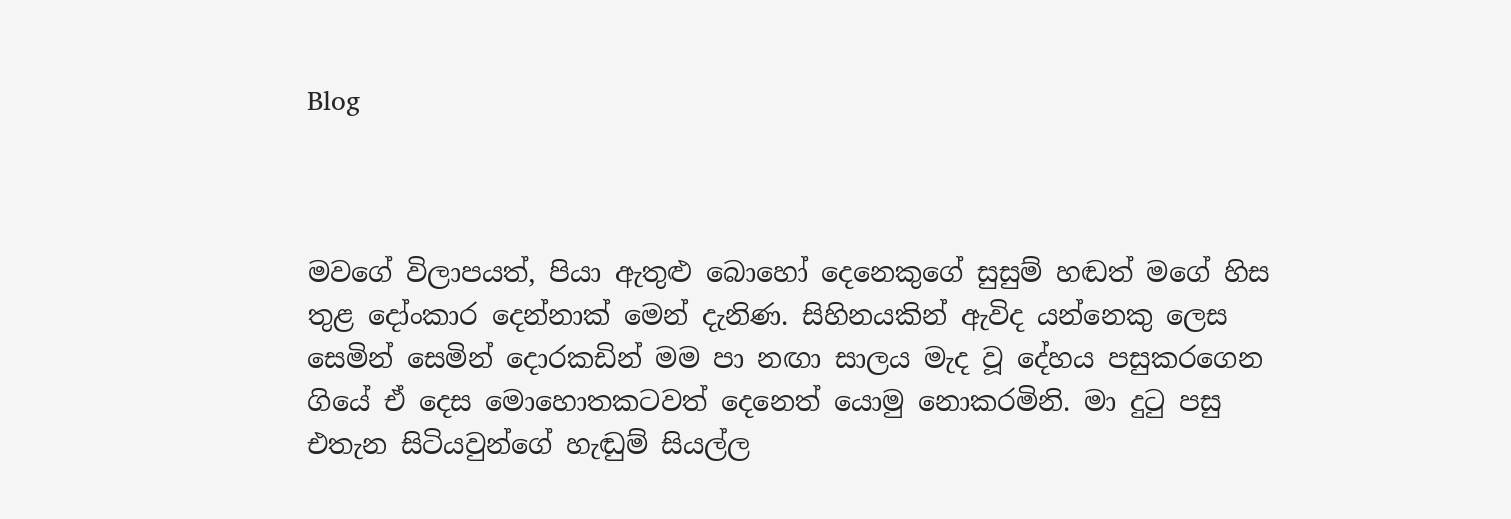Blog



මවගේ විලාපයත්, පියා ඇතුළු බොහෝ දෙනෙකුගේ සුසුම් හඬත් මගේ හිස තුළ දෝංකාර දෙන්නාක් මෙන් දැනිණ. සිහිනයකින් ඇවිද යන්නෙකු ලෙස සෙමින් සෙමින් දොරකඩින් මම පා නඟා සාලය මැද වූ දේහය පසුකරගෙන ගියේ ඒ දෙස මොහොතකටවත් දෙනෙත් යොමු නොකරමිනි. මා දුටු පසු එතැන සිටියවුන්ගේ හැඬුම් සියල්ල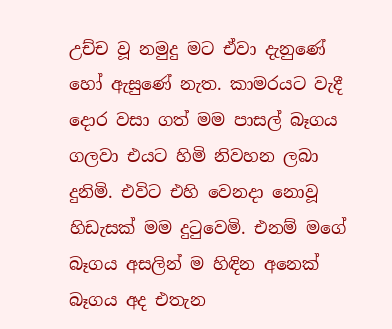උච්ච වූ නමුදු මට ඒවා දැනුණේ හෝ ඇසුණේ නැත. කාමරයට වැදී දොර වසා ගත් මම පාසල් බෑගය ගලවා එයට හිමි නිවහන ලබා දුනිමි. එවිට එහි වෙනදා නොවූ හිඩැසක් මම දුටුවෙමි. එනම් මගේ බෑගය අසලින් ම හිඳින අනෙක් බෑගය අද එතැන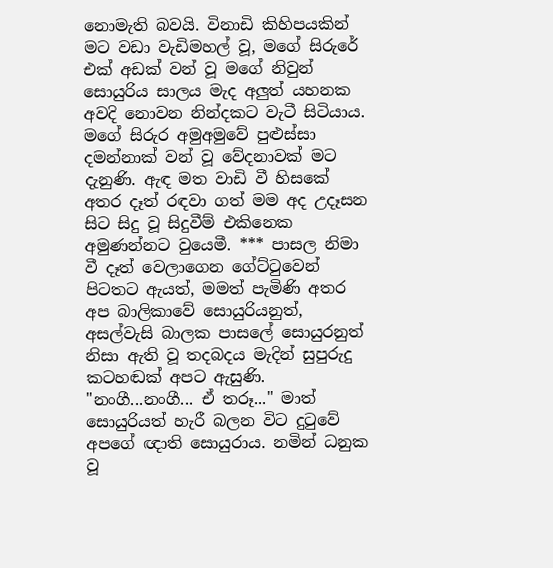නොමැති බවයි. විනාඩි කිහිපයකින් මට වඩා වැඩිමහල් වූ, මගේ සිරුරේ එක් අඩක් වන් වූ මගේ නිවුන් සොයුරිය සාලය මැද අලුත් යහනක අවදි නොවන නින්දකට වැටී සිටියාය. මගේ සිරුර අමුඅමුවේ පුළුස්සා දමන්නාක් වන් වූ වේදනාවක් මට දැනුණි. ඇඳ මත වාඩි වී හිසකේ අතර දෑත් රඳවා ගත් මම අද උදෑසන සිට සිදු වූ සිදුවීම් එකිනෙක අමුණන්නට වුයෙමී. *** පාසල නිමා වී දෑත් වෙලාගෙන ගේට්ටුවෙන් පිටතට ඇයත්, මමත් පැමිණි අතර අප බාලිකාවේ සොයුරියනුත්, අසල්වැසි බාලක පාසලේ සොයුරනුත් නිසා ඇති වූ තදබදය මැදින් සුපුරුදු කටහඬක් අපට ඇසුණි. "නංගී...නංගී... ඒ තරූ..." මාත් සොයුරියත් හැරී බලන විට දුටුවේ අපගේ ඥාති සොයුරාය. නමින් ධනුක වූ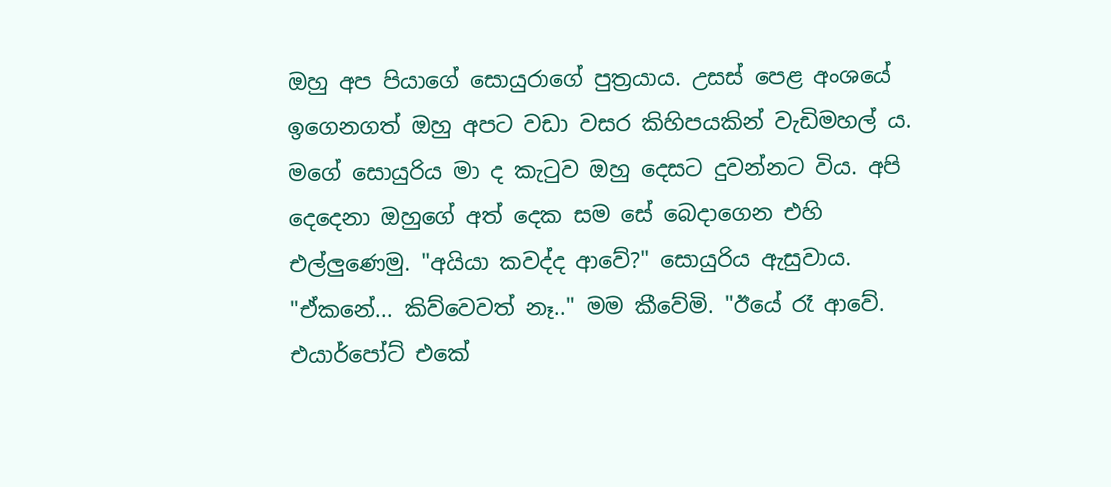ඔහු අප පියාගේ සොයුරාගේ පුත්‍රයාය. උසස් පෙළ අංශයේ ඉගෙනගත් ඔහු අපට වඩා වසර කිහිපයකින් වැඩිමහල් ය. මගේ සොයුරිය මා ද කැටුව ඔහු දෙසට දුවන්නට විය. අපි දෙදෙනා ඔහුගේ අත් දෙක සම සේ බෙදාගෙන එහි එල්ලුණෙමු. "අයියා කවද්ද ආවේ?" සොයුරිය ඇසුවාය. "ඒකනේ... කිව්වෙවත් නෑ.." මම කීවේමි. "ඊයේ රෑ ආවේ. එයාර්පෝට් එකේ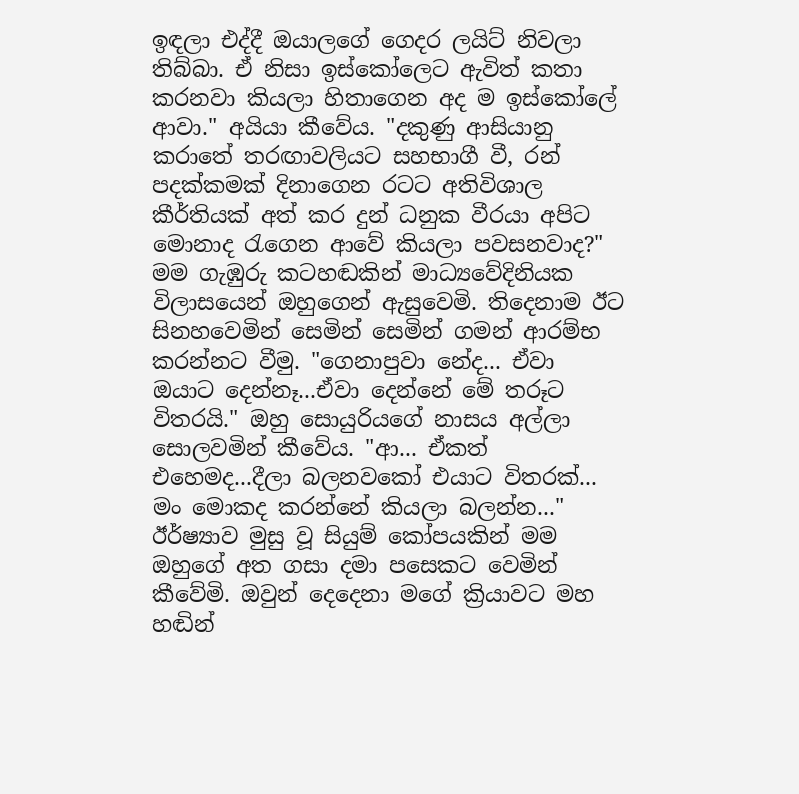ඉඳලා එද්දී ඔයාලගේ ගෙදර ලයිට් නිවලා තිබ්බා. ඒ නිසා ඉස්කෝලෙට ඇවිත් කතා කරනවා කියලා හිතාගෙන අද ම ඉස්කෝලේ ආවා." අයියා කීවේය. "දකුණු ආසියානු කරාතේ තරඟාවලියට සහභාගී වී, රන් පදක්කමක් දිනාගෙන රටට අතිවිශාල කීර්තියක් අත් කර දුන් ධනුක වීරයා අපිට මොනාද රැගෙන ආවේ කියලා පවසනවාද?" මම ගැඹුරු කටහඬකින් මාධ්‍යවේදිනියක විලාසයෙන් ඔහුගෙන් ඇසුවෙමි. තිදෙනාම ඊට සිනහවෙමින් සෙමින් සෙමින් ගමන් ආරම්භ කරන්නට වීමු. "ගෙනාපුවා නේද... ඒවා ඔයාට දෙන්නෑ...ඒවා දෙන්නේ මේ තරූට විතරයි." ඔහු සොයුරියගේ නාසය අල්ලා සොලවමින් කීවේය. "ආ... ඒකත් එහෙමද...දීලා බලනවකෝ එයාට විතරක්... මං මොකද කරන්නේ කියලා බලන්න..." ඊර්ෂ්‍යාව මුසු වූ සියුම් කෝපයකින් මම ඔහුගේ අත ගසා දමා පසෙකට වෙමින් කීවේමි. ඔවුන් දෙදෙනා මගේ ක්‍රියාවට මහ හඬින්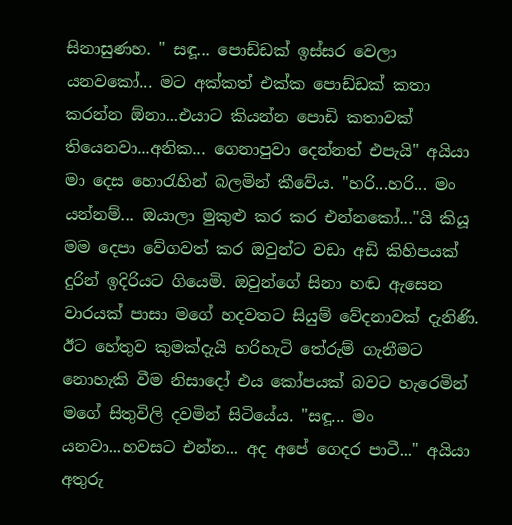සිනාසුණහ. " සඳූ... පොඩ්ඩක් ඉස්සර වෙලා යනවකෝ... මට අක්කත් එක්ක පොඩ්ඩක් කතා කරන්න ඕනා...එයාට කියන්න පොඩි කතාවක් තියෙනවා...අනික... ගෙනාපුවා දෙන්නත් එපැයි" අයියා මා දෙස හොරැහින් බලමින් කීවේය. "හරි...හරි... මං යන්නම්... ඔයාලා මුකුළු කර කර එන්නකෝ..."යි කියූ මම දෙපා වේගවත් කර ඔවුන්ට වඩා අඩි කිහිපයක් දුරින් ඉදිරියට ගියෙමි. ඔවුන්ගේ සිනා හඬ ඇසෙන වාරයක් පාසා මගේ හදවතට සියුම් වේදනාවක් දැනිණි. ඊට හේතුව කුමක්දැයි හරිහැටි තේරුම් ගැනීමට නොහැකි වීම නිසාදෝ එය කෝපයක් බවට හැරෙමින් මගේ සිතුවිලි දවමින් සිටියේය. "සඳූ... මං යනවා...හවසට එන්න... අද අපේ ගෙදර පාටී..." අයියා අතුරු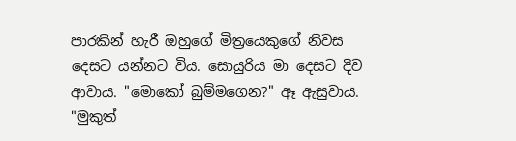පාරකින් හැරී ඔහුගේ මිත්‍රයෙකුගේ නිවස දෙසට යන්නට විය. සොයුරිය මා දෙසට දිව ආවාය. "මොකෝ බුම්මගෙන?" ඈ ඇසුවාය. "මුකුත්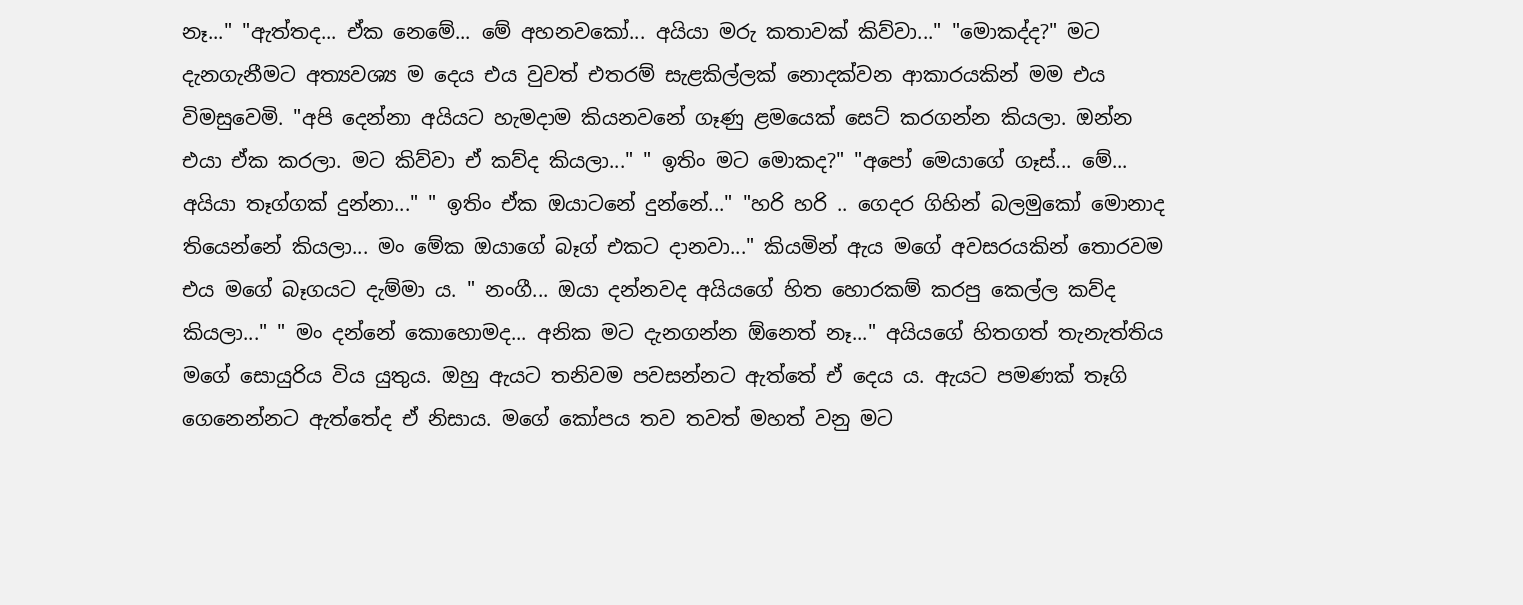නෑ..." "ඇත්තද... ඒක නෙමේ... මේ අහනවකෝ... අයියා මරු කතාවක් කිව්වා..." "මොකද්ද?" මට දැනගැනීමට අත්‍යවශ්‍ය ම දෙය එය වුවත් එතරම් සැළකිල්ලක් නොදක්වන ආකාරයකින් මම එය විමසුවෙමි. "අපි දෙන්නා අයියට හැමදාම කියනවනේ ගෑණු ළමයෙක් සෙට් කරගන්න කියලා. ඔන්න එයා ඒක කරලා. මට කිව්වා ඒ කව්ද කියලා..." " ඉතිං මට මොකද?" "අපෝ මෙයාගේ ගෑස්... මේ... අයියා තෑග්ගක් දුන්නා..." " ඉතිං ඒක ඔයාටනේ දුන්නේ..." "හරි හරි .. ගෙදර ගිහින් බලමුකෝ මොනාද තියෙන්නේ කියලා... මං මේක ඔයාගේ බෑග් එකට දානවා..." කියමින් ඇය මගේ අවසරයකින් තොරවම එය මගේ බෑගයට දැම්මා ය. " නංගී... ඔයා දන්නවද අයියගේ හිත හොරකම් කරපු කෙල්ල කව්ද කියලා..." " මං දන්නේ කොහොමද... අනික මට දැනගන්න ඕනෙත් නෑ..." අයියගේ හිතගත් තැනැත්තිය මගේ සොයුරිය විය යුතුය. ඔහු ඇයට තනිවම පවසන්නට ඇත්තේ ඒ දෙය ය. ඇයට පමණක් තෑගි ගෙනෙන්නට ඇත්තේද ඒ නිසාය. මගේ කෝපය තව තවත් මහත් වනු මට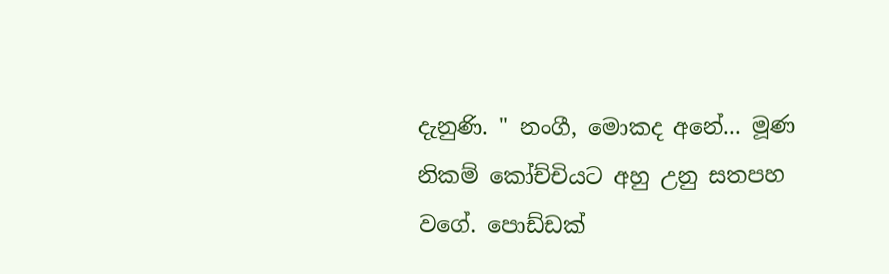දැනුණි. " නංගී, මොකද අනේ... මූණ නිකම් කෝච්චියට අහු උනු සතපහ වගේ. පොඩ්ඩක්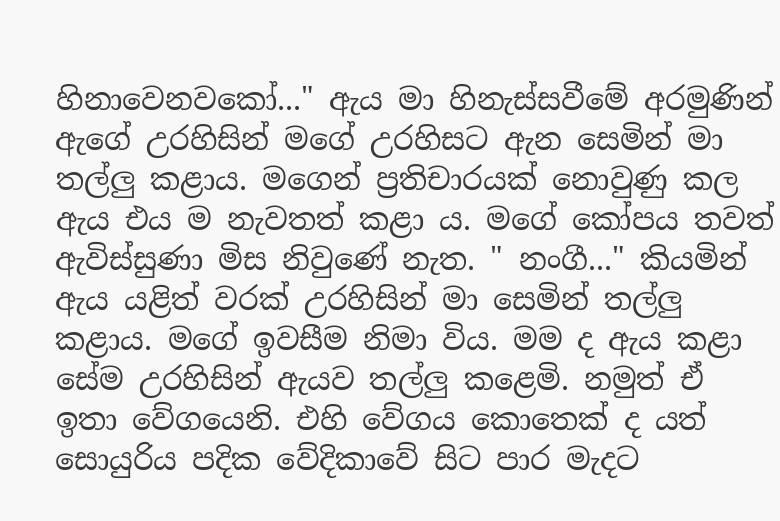හිනාවෙනවකෝ..." ඇය මා හිනැස්සවීමේ අරමුණින් ඇගේ උරහිසින් මගේ උරහිසට ඇන සෙමින් මා තල්ලු කළාය. මගෙන් ප්‍රතිචාරයක් නොවුණු කල ඇය එය ම නැවතත් කළා ය. මගේ කෝපය තවත් ඇවිස්සුණා මිස නිවුණේ නැත. " නංගී..." කියමින් ඇය යළිත් වරක් උරහිසින් මා සෙමින් තල්ලු කළාය. මගේ ඉවසීම නිමා විය. මම ද ඇය කළා සේම උරහිසින් ඇයව තල්ලු කළෙමි. නමුත් ඒ ඉතා වේගයෙනි. එහි වේගය කොතෙක් ද යත් සොයුරිය පදික වේදිකාවේ සිට පාර මැදට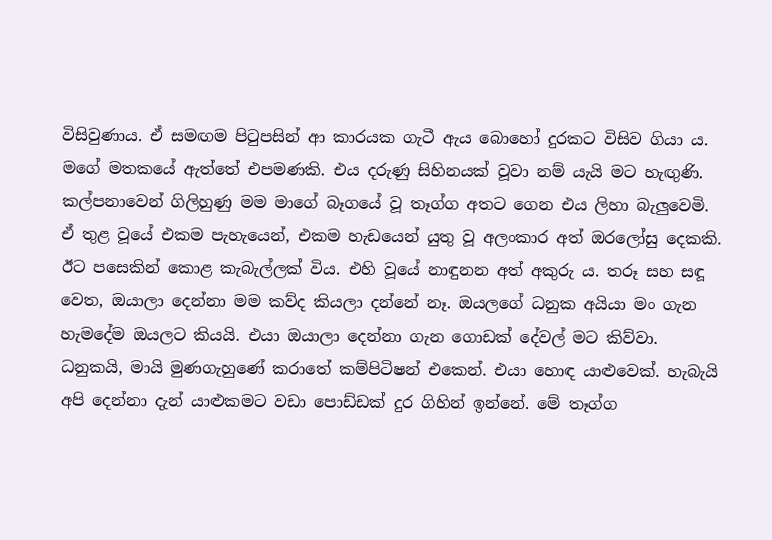විසිවුණාය. ඒ සමඟම පිටුපසින් ආ කාරයක ගැටී ඇය බොහෝ දුරකට විසිව ගියා ය. මගේ මතකයේ ඇත්තේ එපමණකි. එය දරුණු සිහිනයක් වූවා නම් යැයි මට හැඟුණි. කල්පනාවෙන් ගිලිහුණු මම මාගේ බෑගයේ වූ තෑග්ග අතට ගෙන එය ලිහා බැලුවෙමි. ඒ තුළ වූයේ එකම පැහැයෙන්, එකම හැඩයෙන් යුතු වූ අලංකාර අත් ඔරලෝසු දෙකකි. ඊට පසෙකින් කොළ කැබැල්ලක් විය. එහි වූයේ නාඳුනන අත් අකුරු ය. තරූ සහ සඳූ වෙත, ඔයාලා දෙන්නා මම කව්ද කියලා දන්නේ නෑ. ඔයලගේ ධනුක අයියා මං ගැන හැමදේම ඔයලට කියයි. එයා ඔයාලා දෙන්නා ගැන ගොඩක් දේවල් මට කිව්වා. ධනුකයි, මායි මුණගැහුණේ කරාතේ කම්පිටිෂන් එකෙන්. එයා හොඳ යාළුවෙක්. හැබැයි අපි දෙන්නා දැන් යාළුකමට වඩා පොඩ්ඩක් දුර ගිහින් ඉන්නේ. මේ තෑග්ග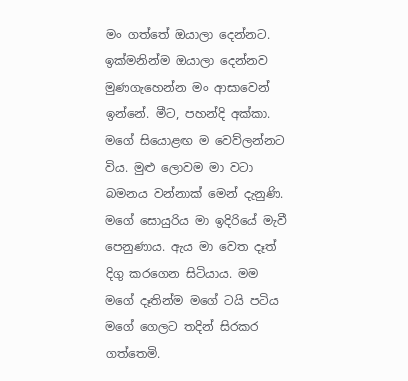මං ගත්තේ ඔයාලා දෙන්නට. ඉක්මනින්ම ඔයාලා දෙන්නව මුණගැහෙන්න මං ආසාවෙන් ඉන්නේ. මීට, පහන්දි අක්කා. මගේ සියොළඟ ම වෙව්ලන්නට විය. මුළු ලොවම මා වටා බමනය වන්නාක් මෙන් දැනුණි. මගේ සොයුරිය මා ඉදිරියේ මැවී පෙනුණාය. ඇය මා වෙත දෑත් දිගු කරගෙන සිටියාය. මම මගේ දෑතින්ම මගේ ටයි පටිය මගේ ගෙලට තදින් සිරකර ගත්තෙමි.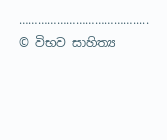………………………………..... © විභව සාහිත්‍ය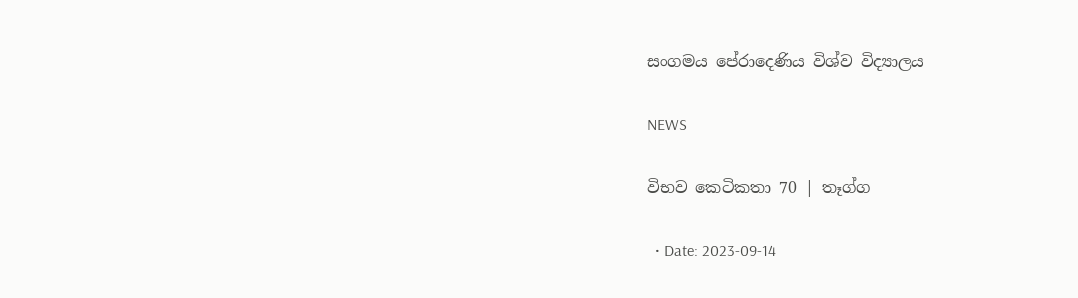සංගමය පේරාදෙණිය විශ්ව විද්‍යාලය

NEWS

විභව කෙටිකතා 70 | තෑග්ග

  • Date: 2023-09-14